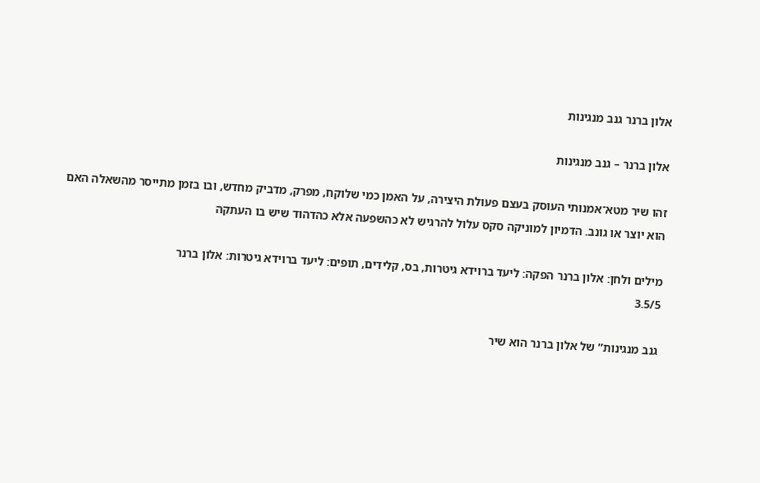אלון ברנר גנב מנגינות

אלון ברנר – גנב מנגינות

זהו שיר מטא־אמנותי העוסק בעצם פעולת היצירה, על האמן כמי שלוקח, מפרק, מדביק מחדש, ובו בזמן מתייסר מהשאלה האם הוא יוצר או גונב. הדמיון למוניקה סקס עלול להרגיש לא כהשפעה אלא כהדהוד שיש בו העתקה

מילים ולחן: אלון ברנר הפקה: ליעד ברוידא גיטרות, בס, קלידים, תופים: ליעד ברוידא גיטרות: אלון ברנר
3.5/5

גנב מנגינות” של אלון ברנר הוא שיר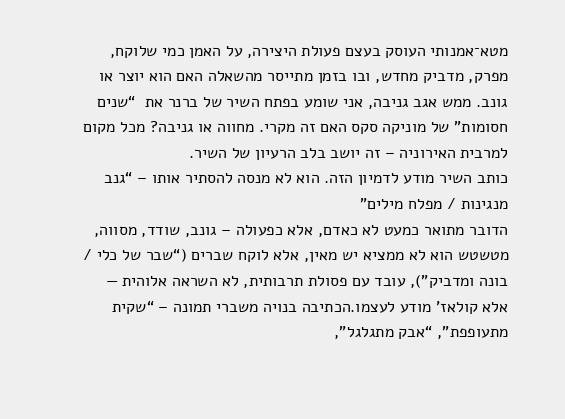מטא־אמנותי העוסק בעצם פעולת היצירה, על האמן כמי שלוקח, מפרק, מדביק מחדש, ובו בזמן מתייסר מהשאלה האם הוא יוצר או גונב. ממש אגב גניבה, אני שומע בפתח השיר של ברנר את  “שנים חסומות” של מוניקה סקס האם זה מקרי. מחווה או גניבה? מכל מקום למרבית האירוניה – זה יושב בלב הרעיון של השיר.
כותב השיר מודע לדמיון הזה. הוא לא מנסה להסתיר אותו – “גנב מנגינות / מפלח מילים”
הדובר מתואר כמעט לא כאדם, אלא כפעולה – גונב, שודד, מסווה, מטשטש הוא לא ממציא יש מאין, אלא לוקח שברים (“שבר של כלי / בונה ומדביק”), עובד עם פסולת תרבותית, לא השראה אלוהית — אלא קולאז’ מודע לעצמו.הכתיבה בנויה משברי תמונה – “שקית מתעופפת”, “אבק מתגלגל”,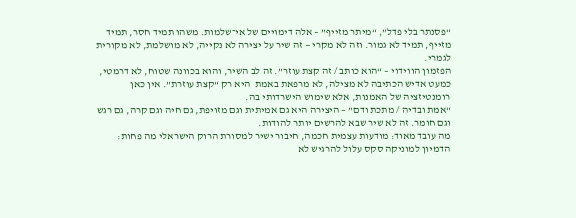“פסנתר בלי פדל”, “מיתר מזייף” – אלה דימויים של אי־שלמות. משהו תמיד חסר, תמיד מזייף, תמיד לא גמור. וזה לא מקרי — זה שיר על יצירה לא נקייה, לא מושלמת, לא מקורית לגמרי.
הפזמון הווידוי – “הוא כותב / זה קצת עוזר”. זה לב השיר, והוא בכוונה שטוח, לא דרמטי, כמעט אדיש הכתיבה לא מצילה, לא מרפאת באמת  היא רק “קצת עוזרת”. אין כאן רומנטיזציה של האמנות, אלא שימוש הישרדותי בה.
“אמת ובדיה / מתכת ודם” – היצירה היא גם אמיתית וגם מזויפת, גם חיה וגם קרה, גם רגש וגם חומר. זה לא שיר שבא להרשים יותר להודות.
מה עובד מאוד: מודעות עצמית חכמה, חיבור ישיר למסורת הרוק הישראלי מה פחות: הדמיון למוניקה סקס עלול להרגיש לא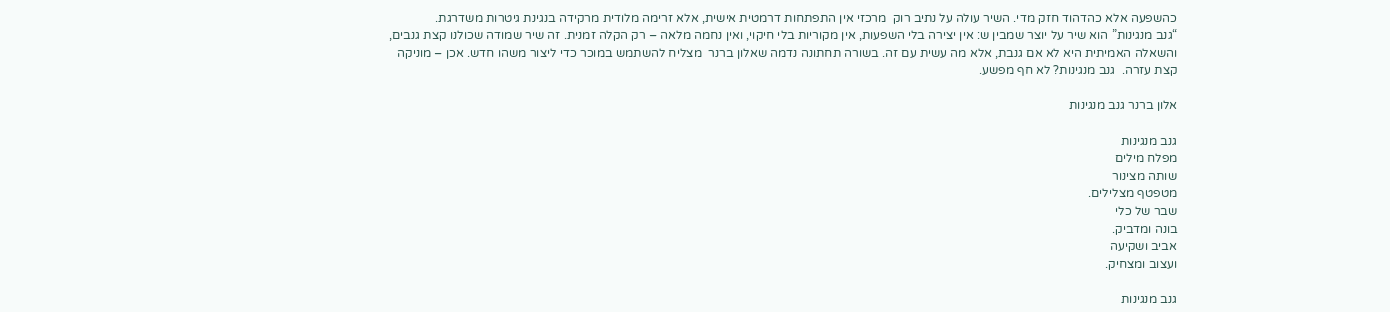כהשפעה אלא כהדהוד חזק מדי. השיר עולה על נתיב רוק  מרכזי אין התפתחות דרמטית אישית, אלא זרימה מלודית מרקידה בנגינת גיטרות משדרגת.
“גנב מנגינות” הוא שיר על יוצר שמבין ש: אין יצירה בלי השפעות, אין מקוריות בלי חיקוי, ואין נחמה מלאה – רק הקלה זמנית. זה שיר שמודה שכולנו קצת גנבים, והשאלה האמיתית היא לא אם גנבת, אלא מה עשית עם זה. בשורה תחתונה נדמה שאלון ברנר  מצליח להשתמש במוכר כדי ליצור משהו חדש. אכן – מוניקה קצת עזרה.  גנב מנגינות? לא חף מפשע.

אלון ברנר גנב מנגינות

גנב מנגינות
מפלח מילים
שותה מצינור
מטפטף מצלילים.
שבר של כלי
בונה ומדביק.
אביב ושקיעה
ועצוב ומצחיק.

גנב מנגינות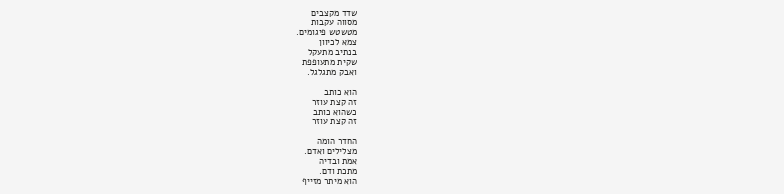שדד מקצבים
מסווה עקבות
מטשטש פיגומים.
צמא לכיוון
בנתיב מתעקל
שקית מתעופפת
ואבק מתגלגל.

הוא כותב
זה קצת עוזר
כשהוא כותב
זה קצת עוזר

החדר הומה
מצלילים ואדם.
אמת ובדיה
מתכת ודם.
הוא מיתר מזייף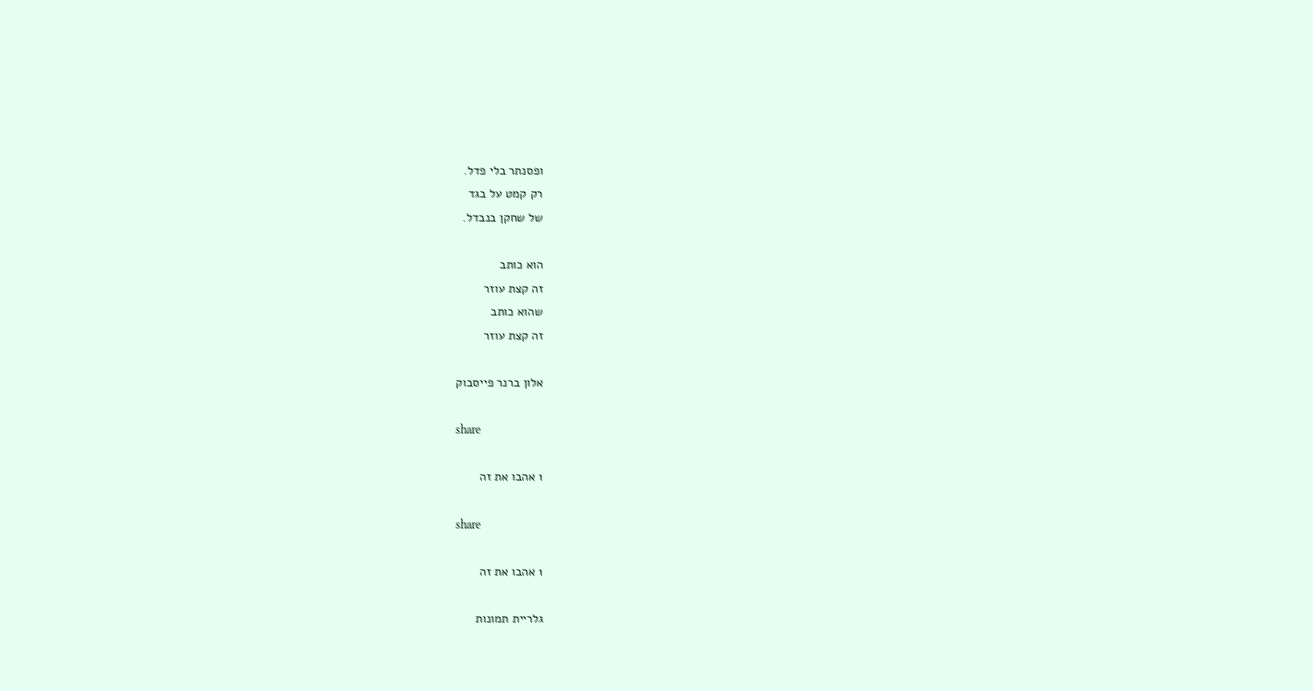ופסנתר בלי פדל.
רק קמט על בגד
של שחקן בנבדל.

הוא כותב
זה קצת עוזר
שהוא כותב
זה קצת עוזר

אלון ברנר פייסבוק

share

1 אהבו את זה

share

1 אהבו את זה

גלריית תמונות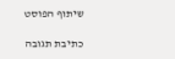שיתוף הפוסט

כתיבת תגובה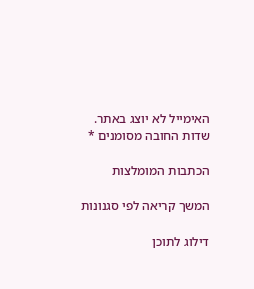האימייל לא יוצג באתר. שדות החובה מסומנים *

הכתבות המומלצות

המשך קריאה לפי סגנונות

דילוג לתוכן